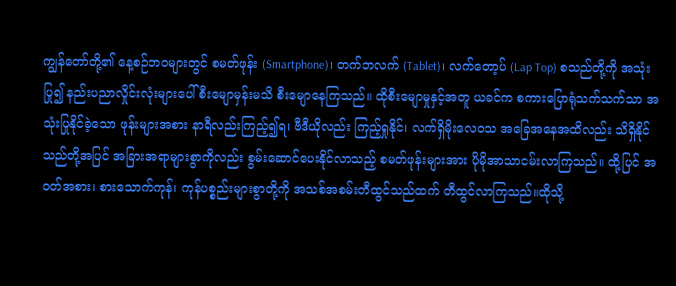ကျွန်တော်တို့၏ နေ့စဉ်ဘဝများတွင် စမတ်ဖုန်း (Smartphone)၊ တက်ဘလက် (Tablet)၊ လက်တော့ပ် (Lap Top) စသည်တို့ကို အသုံးပြု၍ နည်းပညာလှိုင်းလုံးများပေါ် စီးမျောမှန်းမသိ စီးမျောနေကြသည်။ ထိုစီးမျောမှုနှင့်အတူ ယခင်က စကားပြောရုံသက်သက်သာ အသုံးပြုနိုင်ခဲ့သော ဖုန်းများအစား နာရီလည်းကြည့်၍ရ၊ ဗီဒီယိုလည်း ကြည့်ရှုနိုင်၊ လက်ရှိမိုးလေဝသ အခြေအနေအထိလည်း သိရှိနိုင်သည်တို့အပြင် အခြားအရာများစွာကိုလည်း စွမ်းဆောင်ပေးနိုင်လာသည့် စမတ်ဖုန်းများအား ပိုမိုအာသာငမ်းလာကြသည်။ ထို့ပြင် အဝတ်အစား၊ စားသောက်ကုန်၊ ကုန်ပစ္စည်းများစွာတို့ကို အသစ်အစမ်းတီထွင်သည်ထက် တီထွင်လာကြသည်။ထိုသို့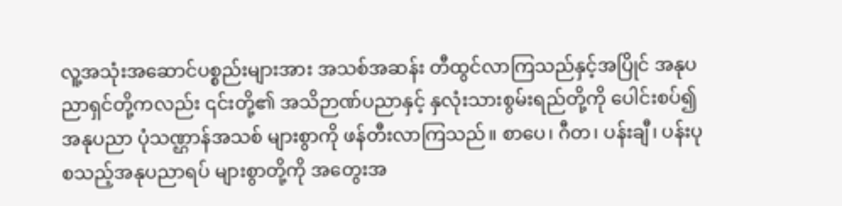လူ့အသုံးအဆောင်ပစ္စည်းများအား အသစ်အဆန်း တီထွင်လာကြသည်နှင့်အပြိုင် အနုပညာရှင်တို့ကလည်း ၎င်းတို့၏ အသိဉာဏ်ပညာနှင့် နှလုံးသားစွမ်းရည်တို့ကို ပေါင်းစပ်၍ အနုပညာ ပုံသဏ္ဌာန်အသစ် များစွာကို ဖန်တီးလာကြသည်။ စာပေ၊ ဂီတ၊ ပန်းချီ၊ ပန်းပု စသည့်အနုပညာရပ် များစွာတို့ကို အတွေးအ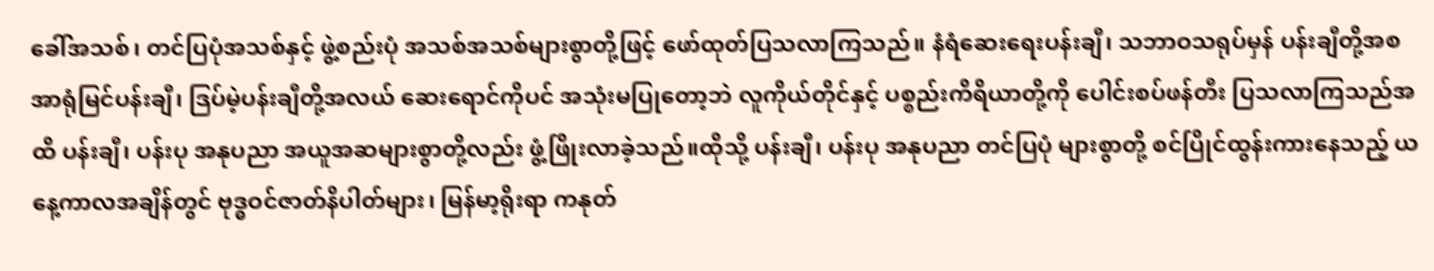ခေါ်အသစ်၊ တင်ပြပုံအသစ်နှင့် ဖွဲ့စည်းပုံ အသစ်အသစ်များစွာတို့ဖြင့် ဖော်ထုတ်ပြသလာကြသည်။ နံရံဆေးရေးပန်းချီ၊ သဘာဝသရုပ်မှန် ပန်းချီတို့အစ အာရုံမြင်ပန်းချီ၊ ဒြပ်မဲ့ပန်းချီတို့အလယ် ဆေးရောင်ကိုပင် အသုံးမပြုတော့ဘဲ လူကိုယ်တိုင်နှင့် ပစ္စည်းကိရိယာတို့ကို ပေါင်းစပ်ဖန်တီး ပြသလာကြသည်အထိ ပန်းချီ၊ ပန်းပု အနုပညာ အယူအဆများစွာတို့လည်း ဖွံ့ဖြိုးလာခဲ့သည်။ထိုသို့ ပန်းချီ၊ ပန်းပု အနုပညာ တင်ပြပုံ များစွာတို့ စင်ပြိုင်ထွန်းကားနေသည့် ယနေ့ကာလအချိန်တွင် ဗုဒ္ဓဝင်ဇာတ်နိပါတ်များ၊ မြန်မာ့ရိုးရာ ကနုတ်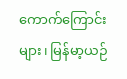ကောက်ကြောင်းများ၊ မြန်မာ့ယဉ်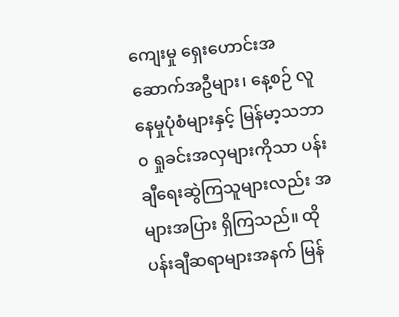ကျေးမှု ရှေးဟောင်းအဆောက်အဦများ၊ နေ့စဉ် လူနေမှုပုံစံများနှင့် မြန်မာ့သဘာ၀ ရှုခင်းအလှများကိုသာ ပန်းချီရေးဆွဲကြသူများလည်း အများအပြား ရှိကြသည်။ ထိုပန်းချီဆရာများအနက် မြန်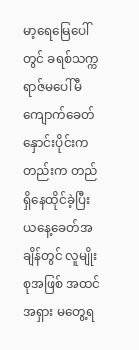မာ့ရေမြေပေါ်တွင် ခရစ်သက္ကရာဇ်မပေါ်မီ ကျောက်ခေတ်နှောင်းပိုင်းကတည်းက တည်ရှိနေထိုင်ခဲ့ပြီး ယနေ့ခေတ်အချိန်တွင် လူမျိုးစုအဖြစ် အထင်အရှား မတွေ့ရ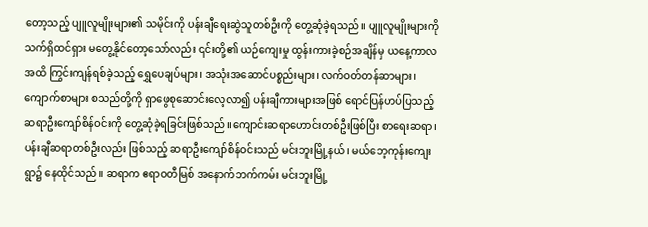တော့သည့် ပျူလူမျိုးများ၏ သမိုင်းကို ပန်းချီရေးဆွဲသူတစ်ဦးကို တွေ့ဆုံခဲ့ရသည်။ ပျူလူမျိုးများကို သက်ရှိထင်ရှား မတွေ့နိုင်တော့သော်လည်း ၎င်းတို့၏ ယဉ်ကျေးမှု ထွန်းကားခဲ့စဉ်အချိန်မှ ယနေ့ကာလအထိ ကြွင်းကျန်ရစ်ခဲ့သည့် ရွှေပေချပ်များ၊ အသုံးအဆောင်ပစ္စည်းများ၊ လက်ဝတ်တန်ဆာများ၊ ကျောက်စာများ စသည်တို့ကို ရှာဖွေစုဆောင်းလေ့လာ၍ ပန်းချီကားများအဖြစ် ရောင်ပြန်ဟပ်ပြသည့် ဆရာဦးကျော်စိန်ဝင်းကို တွေ့ဆုံခဲ့ရခြင်းဖြစ်သည်။ကျောင်းဆရာဟောင်းတစ်ဦးဖြစ်ပြီး စာရေးဆရာ၊ ပန်းချီဆရာတစ်ဦးလည်း ဖြစ်သည့် ဆရာဦးကျော်စိန်ဝင်းသည် မင်းဘူးမြို့နယ်၊ မယ်ဘေ့ကုန်းကျေးရွာ၌ နေထိုင်သည်။ ဆရာက ဧရာဝတီမြစ် အနောက်ဘက်ကမ်း မင်းဘူးမြို့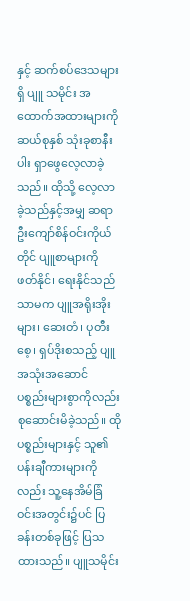နှင့် ဆက်စပ်ဒေသများရှိ ပျူ သမိုင်း အထောက်အထားများကို ဆယ်စုနှစ် သုံးခုစာနီးပါး ရှာဖွေလေ့လာခဲ့သည်။ ထိုသို့ လေ့လာခဲ့သည်နှင့်အမျှ ဆရာဦးကျော်စိန်ဝင်းကိုယ်တိုင် ပျူစာများကို ဖတ်နိုင်၊ ရေးနိုင်သည်သာမက ပျူအရိုးအိုးများ၊ ဆေးတံ၊ ပုတီးစေ့၊ ရှပ်ဒိုးစသည့် ပျူအသုံးအဆောင် ပစ္စည်းများစွာကိုလည်း စုဆောင်းမိခဲ့သည်။ ထိုပစ္စည်းများနှင့် သူ၏ပန်းချီကားများကိုလည်း သူ့နေအိမ်ခြံဝင်းအတွင်း၌ပင် ပြခန်းတစ်ခုဖြင့် ပြသထားသည်။ ပျူသမိုင်း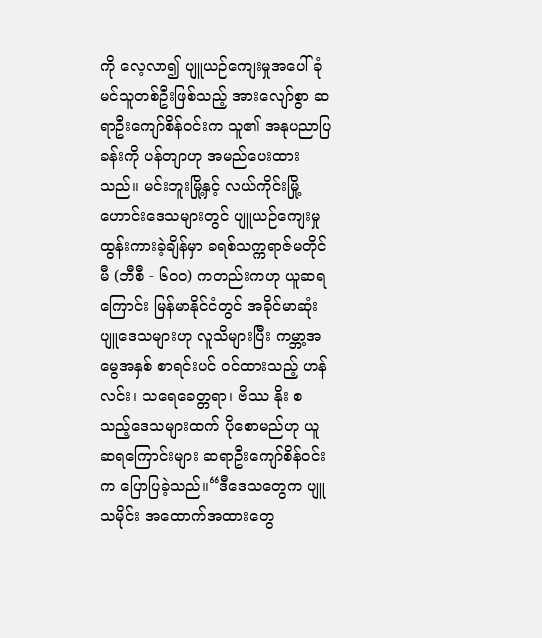ကို လေ့လာ၍ ပျူယဉ်ကျေးမှုအပေါ် ခုံမင်သူတစ်ဦးဖြစ်သည့် အားလျော်စွာ ဆရာဦးကျော်စိန်ဝင်းက သူ၏ အနုပညာပြခန်းကို ပန်တျာဟု အမည်ပေးထားသည်။ မင်းဘူးမြို့နှင့် လယ်ကိုင်းမြို့ ဟောင်းဒေသများတွင် ပျူယဉ်ကျေးမှု ထွန်းကားခဲ့ချိန်မှာ ခရစ်သက္ကရာဇ်မတိုင်မီ (ဘီစီ - ၆၀၀) ကတည်းကဟု ယူဆရကြောင်း မြန်မာနိုင်ငံတွင် အခိုင်မာဆုံး ပျူဒေသများဟု လူသိများပြီး ကမ္ဘာ့အမွေအနှစ် စာရင်းပင် ဝင်ထားသည့် ဟန်လင်း၊ သရေခေတ္တရာ၊ ဗိဿ နိုး စသည့်ဒေသများထက် ပိုစောမည်ဟု ယူဆရကြောင်းများ ဆရာဦးကျော်စိန်ဝင်းက ပြောပြခဲ့သည်။“ဒီဒေသတွေက ပျူသမိုင်း အထောက်အထားတွေ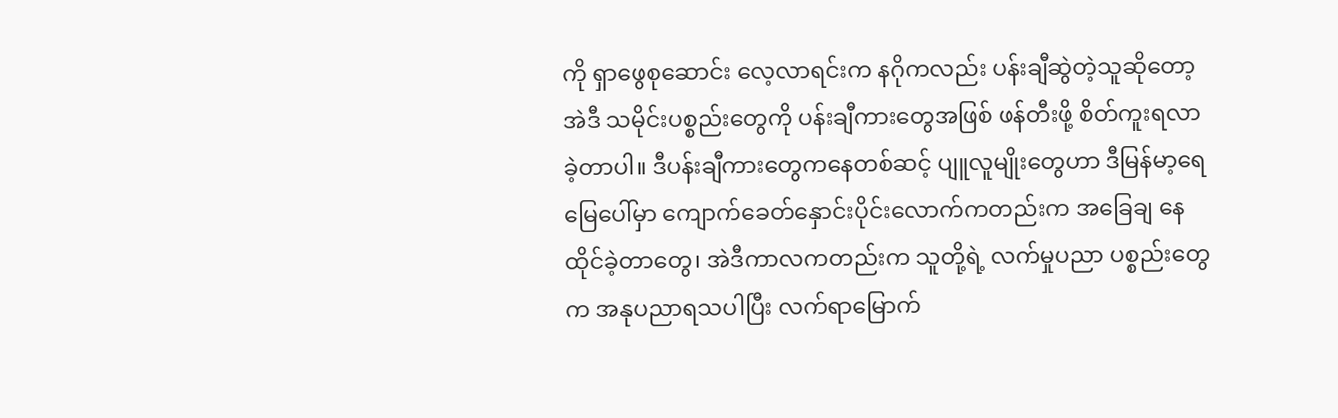ကို ရှာဖွေစုဆောင်း လေ့လာရင်းက နဂိုကလည်း ပန်းချီဆွဲတဲ့သူဆိုတော့ အဲဒီ သမိုင်းပစ္စည်းတွေကို ပန်းချီကားတွေအဖြစ် ဖန်တီးဖို့ စိတ်ကူးရလာခဲ့တာပါ။ ဒီပန်းချီကားတွေကနေတစ်ဆင့် ပျူလူမျိုးတွေဟာ ဒီမြန်မာ့ရေမြေပေါ်မှာ ကျောက်ခေတ်နှောင်းပိုင်းလောက်ကတည်းက အခြေချ နေထိုင်ခဲ့တာတွေ၊ အဲဒီကာလကတည်းက သူတို့ရဲ့ လက်မှုပညာ ပစ္စည်းတွေက အနုပညာရသပါပြီး လက်ရာမြောက်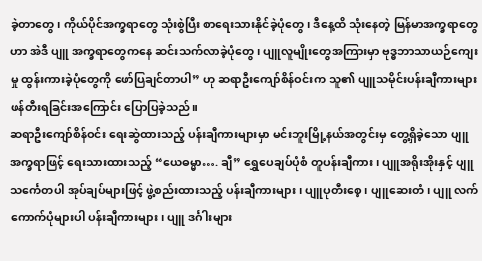ခဲ့တာတွေ၊ ကိုယ်ပိုင်အက္ခရာတွေ သုံးစွဲပြီး စာရေးသားနိုင်ခဲ့ပုံတွေ၊ ဒီနေ့ထိ သုံးနေတဲ့ မြန်မာအက္ခရာတွေဟာ အဲဒီ ပျူ အက္ခရာတွေကနေ ဆင်းသက်လာခဲ့ပုံတွေ၊ ပျူလူမျိုးတွေအကြားမှာ ဗုဒ္ဓဘာသာယဉ်ကျေးမှု ထွန်းကားခဲ့ပုံတွေကို ဖော်ပြချင်တာပါ” ဟု ဆရာဦးကျော်စိန်ဝင်းက သူ၏ ပျူသမိုင်းပန်းချီကားများ ဖန်တီးရခြင်းအကြောင်း ပြောပြခဲ့သည်။
ဆရာဦးကျော်စိန်ဝင်း ရေးဆွဲထားသည့် ပန်းချီကားများမှာ မင်းဘူးမြို့နယ်အတွင်းမှ တွေ့ရှိခဲ့သော ပျူအက္ခရာဖြင့် ရေးသားထားသည့် “ယေဓမ္မာ…. ချီ” ရွှေပေချပ်ပုံစံ တူပန်းချီကား၊ ပျူအရိုးအိုးနှင့် ပျူသင်္ကေတပါ အုပ်ချပ်များဖြင့် ဖွဲ့စည်းထားသည့် ပန်းချီကားများ၊ ပျူပုတီးစေ့၊ ပျူဆေးတံ၊ ပျူ လက်ကောက်ပုံများပါ ပန်းချီကားများ၊ ပျူ ဒင်္ဂါးများ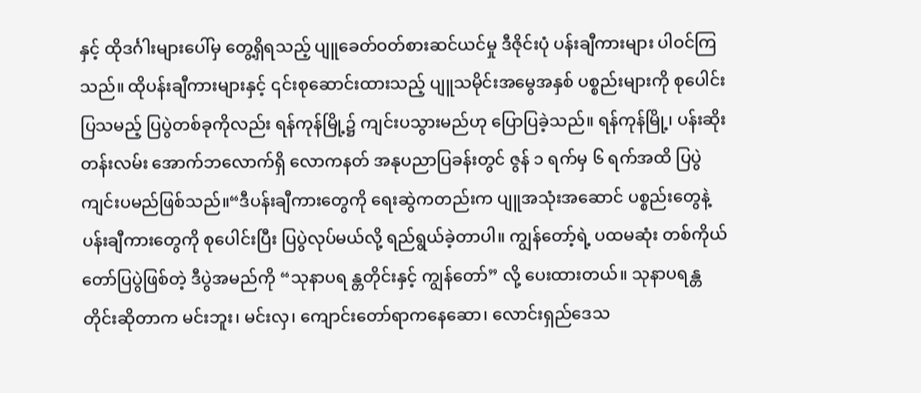နှင့် ထိုဒင်္ဂါးများပေါ်မှ တွေ့ရှိရသည့် ပျူခေတ်ဝတ်စားဆင်ယင်မှု ဒီဇိုင်းပုံ ပန်းချီကားများ ပါဝင်ကြသည်။ ထိုပန်းချီကားများနှင့် ၎င်းစုဆောင်းထားသည့် ပျူသမိုင်းအမွေအနှစ် ပစ္စည်းများကို စုပေါင်းပြသမည့် ပြပွဲတစ်ခုကိုလည်း ရန်ကုန်မြို့၌ ကျင်းပသွားမည်ဟု ပြောပြခဲ့သည်။ ရန်ကုန်မြို့၊ ပန်းဆိုးတန်းလမ်း အောက်ဘလောက်ရှိ လောကနတ် အနုပညာပြခန်းတွင် ဇွန် ၁ ရက်မှ ၆ ရက်အထိ ပြပွဲကျင်းပမည်ဖြစ်သည်။“ဒီပန်းချီကားတွေကို ရေးဆွဲကတည်းက ပျူအသုံးအဆောင် ပစ္စည်းတွေနဲ့ ပန်းချီကားတွေကို စုပေါင်းပြီး ပြပွဲလုပ်မယ်လို့ ရည်ရွယ်ခဲ့တာပါ။ ကျွန်တော့်ရဲ့ ပထမဆုံး တစ်ကိုယ်တော်ပြပွဲဖြစ်တဲ့ ဒီပွဲအမည်ကို “သုနာပရ န္တတိုင်းနှင့် ကျွန်တော်” လို့ ပေးထားတယ်။ သုနာပရန္တတိုင်းဆိုတာက မင်းဘူး၊ မင်းလှ၊ ကျောင်းတော်ရာကနေဆော၊ လောင်းရှည်ဒေသ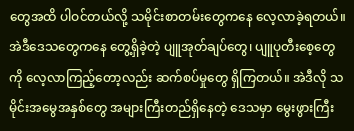တွေအထိ ပါဝင်တယ်လို့ သမိုင်းစာတမ်းတွေကနေ လေ့လာခဲ့ရတယ်။ အဲဒီဒေသတွေကနေ တွေ့ရှိခဲ့တဲ့ ပျူအုတ်ချပ်တွေ၊ ပျူပုတီးစေ့တွေကို လေ့လာကြည့်တော့လည်း ဆက်စပ်မှုတွေ ရှိကြတယ်။ အဲဒီလို သမိုင်းအမွေအနှစ်တွေ အများကြီးတည်ရှိနေတဲ့ ဒေသမှာ မွေးဖွားကြီး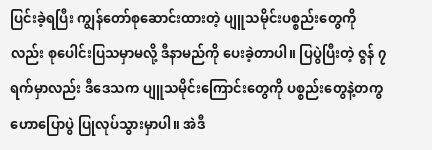ပြင်းခဲ့ရပြီး ကျွန်တော်စုဆောင်းထားတဲ့ ပျူသမိုင်းပစ္စည်းတွေကိုလည်း စုပေါင်းပြသမှာမလို့ ဒီနာမည်ကို ပေးခဲ့တာပါ။ ပြပွဲပြီးတဲ့ ဇွန် ၇ ရက်မှာလည်း ဒီဒေသက ပျူသမိုင်းကြောင်းတွေကို ပစ္စည်းတွေနဲ့တကွ ဟောပြောပွဲ ပြုလုပ်သွားမှာပါ။ အဲဒီ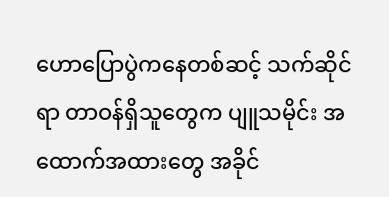ဟောပြောပွဲကနေတစ်ဆင့် သက်ဆိုင်ရာ တာဝန်ရှိသူတွေက ပျူသမိုင်း အထောက်အထားတွေ အခိုင်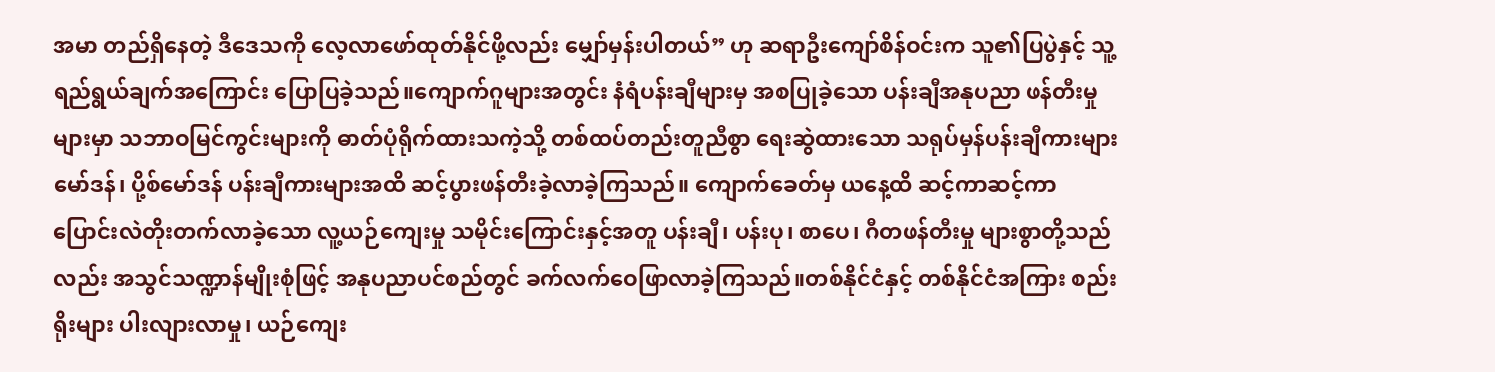အမာ တည်ရှိနေတဲ့ ဒီဒေသကို လေ့လာဖော်ထုတ်နိုင်ဖို့လည်း မျှော်မှန်းပါတယ်” ဟု ဆရာဦးကျော်စိန်ဝင်းက သူ၏ပြပွဲနှင့် သူ့ရည်ရွယ်ချက်အကြောင်း ပြောပြခဲ့သည်။ကျောက်ဂူများအတွင်း နံရံပန်းချီများမှ အစပြုခဲ့သော ပန်းချီအနုပညာ ဖန်တီးမှုများမှာ သဘာဝမြင်ကွင်းများကို ဓာတ်ပုံရိုက်ထားသကဲ့သို့ တစ်ထပ်တည်းတူညီစွာ ရေးဆွဲထားသော သရုပ်မှန်ပန်းချီကားများ မော်ဒန်၊ ပို့စ်မော်ဒန် ပန်းချီကားများအထိ ဆင့်ပွားဖန်တီးခဲ့လာခဲ့ကြသည်။ ကျောက်ခေတ်မှ ယနေ့ထိ ဆင့်ကာဆင့်ကာ ပြောင်းလဲတိုးတက်လာခဲ့သော လူ့ယဉ်ကျေးမှု သမိုင်းကြောင်းနှင့်အတူ ပန်းချီ၊ ပန်းပု၊ စာပေ၊ ဂီတဖန်တီးမှု များစွာတို့သည်လည်း အသွင်သဏ္ဍာန်မျိုးစုံဖြင့် အနုပညာပင်စည်တွင် ခက်လက်ဝေဖြာလာခဲ့ကြသည်။တစ်နိုင်ငံနှင့် တစ်နိုင်ငံအကြား စည်းရိုးများ ပါးလျားလာမှု၊ ယဉ်ကျေး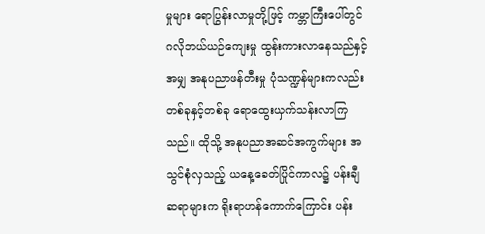မှုများ ရောပြွန်းလာမှုတို့ဖြင့် ကမ္ဘာကြီးပေါ်တွင် ဂလိုဘယ်ယဉ်ကျေးမှု ထွန်းကားလာနေသည်နှင့်အမျှ အနုပညာဖန်တီးမှု ပုံသဏ္ဍန်များကလည်း တစ်ခုနှင့်တစ်ခု ရောထွေးယှက်သန်းလာကြသည်။ ထိုသို့ အနုပညာအဆင်အကွက်များ အသွင်စုံလှသည့် ယနေ့ခေတ်ပြိုင်ကာလ၌ ပန်းချီဆရာများက ရိုးရာဟန်ကောက်ကြောင်း ပန်း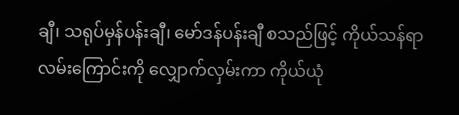ချီ၊ သရုပ်မှန်ပန်းချီ၊ မော်ဒန်ပန်းချီ စသည်ဖြင့် ကိုယ်သန်ရာလမ်းကြောင်းကို လျှောက်လှမ်းကာ ကိုယ်ယုံ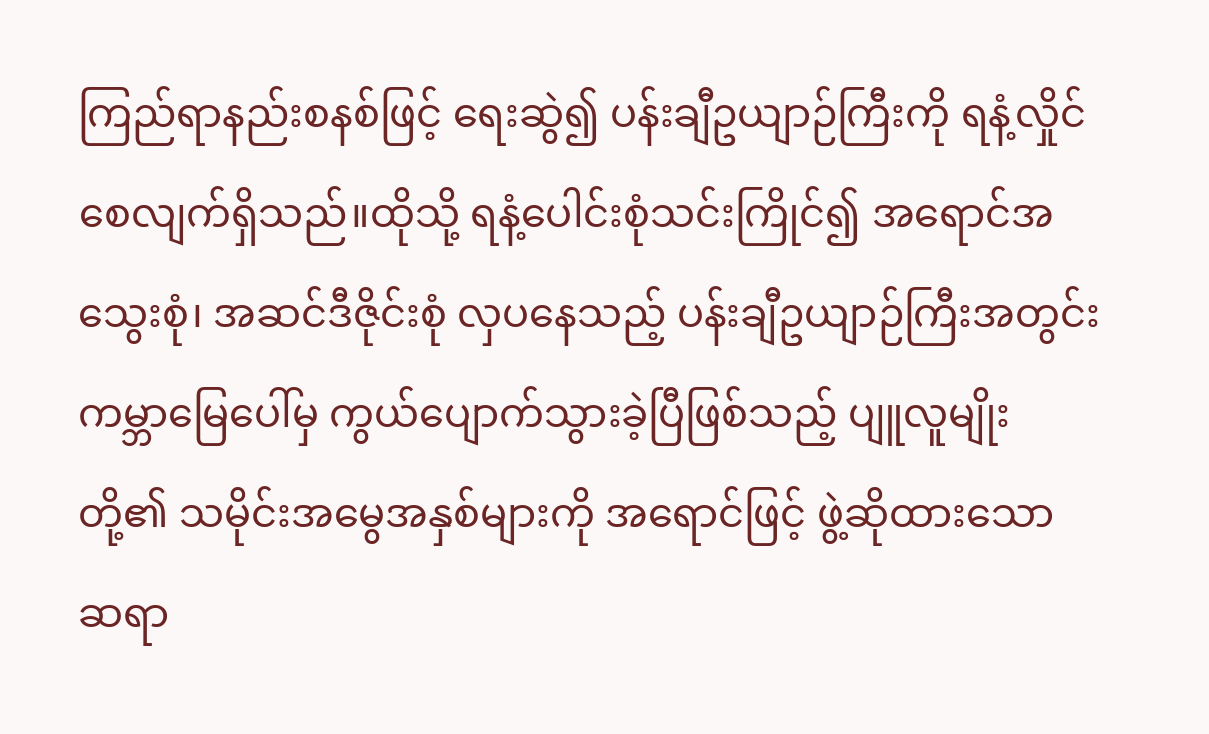ကြည်ရာနည်းစနစ်ဖြင့် ရေးဆွဲ၍ ပန်းချီဥယျာဉ်ကြီးကို ရနံ့လှိုင်စေလျက်ရှိသည်။ထိုသို့ ရနံ့ပေါင်းစုံသင်းကြိုင်၍ အရောင်အသွေးစုံ၊ အဆင်ဒီဇိုင်းစုံ လှပနေသည့် ပန်းချီဥယျာဉ်ကြီးအတွင်း ကမ္ဘာမြေပေါ်မှ ကွယ်ပျောက်သွားခဲ့ပြီဖြစ်သည့် ပျူလူမျိုးတို့၏ သမိုင်းအမွေအနှစ်များကို အရောင်ဖြင့် ဖွဲ့ဆိုထားသော ဆရာ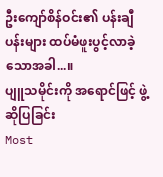ဦးကျော်စိန်ဝင်း၏ ပန်းချီပန်းများ ထပ်မံဖူးပွင့်လာခဲ့သောအခါ...။
ပျူသမိုင်းကို အရောင်ဖြင့် ဖွဲ့ဆိုပြခြင်း
Most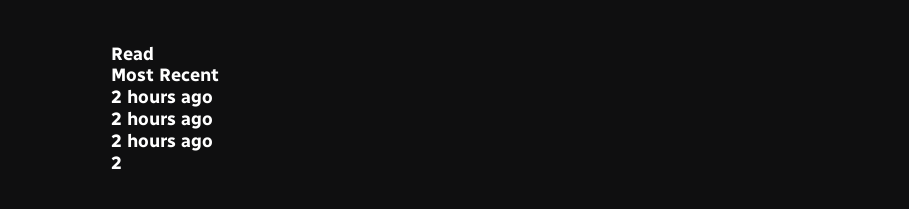Read
Most Recent
2 hours ago
2 hours ago
2 hours ago
2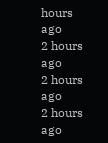hours ago
2 hours ago
2 hours ago
2 hours ago